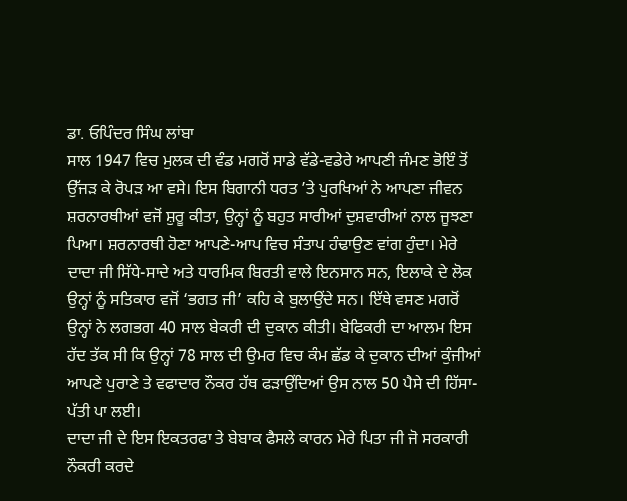ਡਾ. ਓਪਿੰਦਰ ਸਿੰਘ ਲਾਂਬਾ
ਸਾਲ 1947 ਵਿਚ ਮੁਲਕ ਦੀ ਵੰਡ ਮਗਰੋਂ ਸਾਡੇ ਵੱਡੇ-ਵਡੇਰੇ ਆਪਣੀ ਜੰਮਣ ਭੋਇੰ ਤੋਂ ਉੱਜੜ ਕੇ ਰੋਪੜ ਆ ਵਸੇ। ਇਸ ਬਿਗਾਨੀ ਧਰਤ ’ਤੇ ਪੁਰਖਿਆਂ ਨੇ ਆਪਣਾ ਜੀਵਨ ਸ਼ਰਨਾਰਥੀਆਂ ਵਜੋਂ ਸ਼ੁਰੂ ਕੀਤਾ, ਉਨ੍ਹਾਂ ਨੂੰ ਬਹੁਤ ਸਾਰੀਆਂ ਦੁਸ਼ਵਾਰੀਆਂ ਨਾਲ ਜੂਝਣਾ ਪਿਆ। ਸ਼ਰਨਾਰਥੀ ਹੋਣਾ ਆਪਣੇ-ਆਪ ਵਿਚ ਸੰਤਾਪ ਹੰਢਾਉਣ ਵਾਂਗ ਹੁੰਦਾ। ਮੇਰੇ ਦਾਦਾ ਜੀ ਸਿੱਧੇ-ਸਾਦੇ ਅਤੇ ਧਾਰਮਿਕ ਬਿਰਤੀ ਵਾਲੇ ਇਨਸਾਨ ਸਨ, ਇਲਾਕੇ ਦੇ ਲੋਕ ਉਨ੍ਹਾਂ ਨੂੰ ਸਤਿਕਾਰ ਵਜੋਂ ‘ਭਗਤ ਜੀ’ ਕਹਿ ਕੇ ਬੁਲਾਉਂਦੇ ਸਨ। ਇੱਥੇ ਵਸਣ ਮਗਰੋਂ ਉਨ੍ਹਾਂ ਨੇ ਲਗਭਗ 40 ਸਾਲ ਬੇਕਰੀ ਦੀ ਦੁਕਾਨ ਕੀਤੀ। ਬੇਫਿਕਰੀ ਦਾ ਆਲਮ ਇਸ ਹੱਦ ਤੱਕ ਸੀ ਕਿ ਉਨ੍ਹਾਂ 78 ਸਾਲ ਦੀ ਉਮਰ ਵਿਚ ਕੰਮ ਛੱਡ ਕੇ ਦੁਕਾਨ ਦੀਆਂ ਕੁੰਜੀਆਂ ਆਪਣੇ ਪੁਰਾਣੇ ਤੇ ਵਫਾਦਾਰ ਨੌਕਰ ਹੱਥ ਫੜਾਉਂਦਿਆਂ ਉਸ ਨਾਲ 50 ਪੈਸੇ ਦੀ ਹਿੱਸਾ-ਪੱਤੀ ਪਾ ਲਈ।
ਦਾਦਾ ਜੀ ਦੇ ਇਸ ਇਕਤਰਫਾ ਤੇ ਬੇਬਾਕ ਫੈਸਲੇ ਕਾਰਨ ਮੇਰੇ ਪਿਤਾ ਜੀ ਜੋ ਸਰਕਾਰੀ ਨੌਕਰੀ ਕਰਦੇ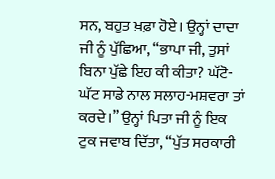ਸਨ, ਬਹੁਤ ਖ਼ਫ਼ਾ ਹੋਏ। ਉਨ੍ਹਾਂ ਦਾਦਾ ਜੀ ਨੂੰ ਪੁੱਛਿਆ, “ਭਾਪਾ ਜੀ, ਤੁਸਾਂ ਬਿਨਾ ਪੁੱਛੇ ਇਹ ਕੀ ਕੀਤਾ? ਘੱਟੋ-ਘੱਟ ਸਾਡੇ ਨਾਲ ਸਲਾਹ-ਮਸ਼ਵਰਾ ਤਾਂ ਕਰਦੇ।” ਉਨ੍ਹਾਂ ਪਿਤਾ ਜੀ ਨੂੰ ਇਕ ਟੁਕ ਜਵਾਬ ਦਿੱਤਾ, “ਪੁੱਤ ਸਰਕਾਰੀ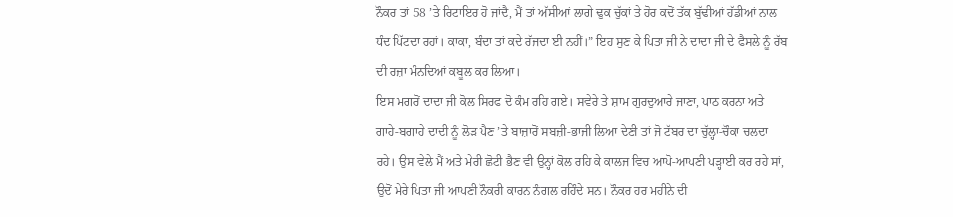ਨੌਕਰ ਤਾਂ 58 ’ਤੇ ਰਿਟਾਇਰ ਹੋ ਜਾਂਦੈ, ਮੈਂ ਤਾਂ ਅੱਸੀਆਂ ਲਾਗੇ ਢੁਕ ਚੁੱਕਾਂ ਤੇ ਹੋਰ ਕਦੋਂ ਤੱਕ ਬੁੱਢੀਆਂ ਹੱਡੀਆਂ ਨਾਲ ਧੰਦ ਪਿੱਟਦਾ ਰਹਾਂ। ਕਾਕਾ, ਬੰਦਾ ਤਾਂ ਕਦੇ ਰੱਜਦਾ ਈ ਨਹੀਂ।” ਇਹ ਸੁਣ ਕੇ ਪਿਤਾ ਜੀ ਨੇ ਦਾਦਾ ਜੀ ਦੇ ਫੈਸਲੇ ਨੂੰ ਰੱਬ ਦੀ ਰਜ਼ਾ ਮੰਨਦਿਆਂ ਕਬੂਲ ਕਰ ਲਿਆ।
ਇਸ ਮਗਰੋਂ ਦਾਦਾ ਜੀ ਕੋਲ ਸਿਰਫ ਦੋ ਕੰਮ ਰਹਿ ਗਏ। ਸਵੇਰੇ ਤੇ ਸ਼ਾਮ ਗੁਰਦੁਆਰੇ ਜਾਣਾ, ਪਾਠ ਕਰਨਾ ਅਤੇ ਗਾਹੇ-ਬਗਾਹੇ ਦਾਦੀ ਨੂੰ ਲੋੜ ਪੈਣ ’ਤੇ ਬਾਜ਼ਾਰੋਂ ਸਬਜ਼ੀ-ਭਾਜੀ ਲਿਆ ਦੇਣੀ ਤਾਂ ਜੋ ਟੱਬਰ ਦਾ ਚੁੱਲ੍ਹਾ-ਚੌਕਾ ਚਲਦਾ ਰਹੇ। ਉਸ ਵੇਲੇ ਮੈਂ ਅਤੇ ਮੇਰੀ ਛੋਟੀ ਭੈਣ ਵੀ ਉਨ੍ਹਾਂ ਕੋਲ ਰਹਿ ਕੇ ਕਾਲਜ ਵਿਚ ਆਪੋ-ਆਪਣੀ ਪੜ੍ਹਾਈ ਕਰ ਰਹੇ ਸਾਂ, ਉਦੋਂ ਮੇਰੇ ਪਿਤਾ ਜੀ ਆਪਣੀ ਨੌਕਰੀ ਕਾਰਨ ਨੰਗਲ ਰਹਿੰਦੇ ਸਨ। ਨੌਕਰ ਹਰ ਮਹੀਨੇ ਦੀ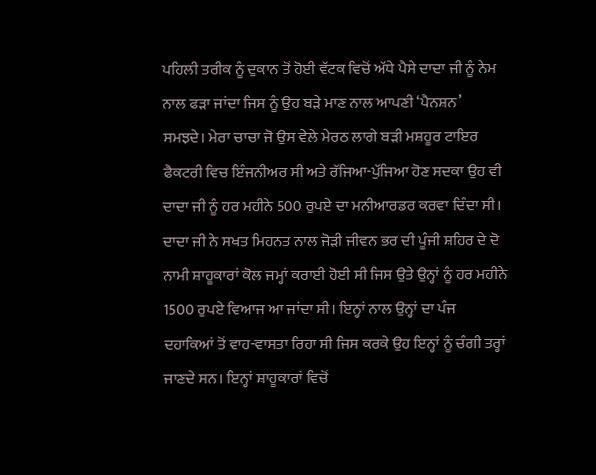ਪਹਿਲੀ ਤਰੀਕ ਨੂੰ ਦੁਕਾਨ ਤੋਂ ਹੋਈ ਵੱਟਕ ਵਿਚੋਂ ਅੱਧੇ ਪੈਸੇ ਦਾਦਾ ਜੀ ਨੂੰ ਨੇਮ ਨਾਲ ਫੜਾ ਜਾਂਦਾ ਜਿਸ ਨੂੰ ਉਹ ਬੜੇ ਮਾਣ ਨਾਲ ਆਪਣੀ ‘ਪੈਨਸ਼ਨ’ ਸਮਝਦੇ। ਮੇਰਾ ਚਾਚਾ ਜੋ ਉਸ ਵੇਲੇ ਮੇਰਠ ਲਾਗੇ ਬੜੀ ਮਸ਼ਹੂਰ ਟਾਇਰ ਫੈਕਟਰੀ ਵਿਚ ਇੰਜਨੀਅਰ ਸੀ ਅਤੇ ਰੱਜਿਆ-ਪੁੱਜਿਆ ਹੋਣ ਸਦਕਾ ਉਹ ਵੀ ਦਾਦਾ ਜੀ ਨੂੰ ਹਰ ਮਹੀਨੇ 500 ਰੁਪਏ ਦਾ ਮਨੀਆਰਡਰ ਕਰਵਾ ਦਿੰਦਾ ਸੀ। ਦਾਦਾ ਜੀ ਨੇ ਸਖਤ ਮਿਹਨਤ ਨਾਲ ਜੋੜੀ ਜੀਵਨ ਭਰ ਦੀ ਪੂੰਜੀ ਸ਼ਹਿਰ ਦੇ ਦੋ ਨਾਮੀ ਸ਼ਾਹੂਕਾਰਾਂ ਕੋਲ ਜਮ੍ਹਾਂ ਕਰਾਈ ਹੋਈ ਸੀ ਜਿਸ ਉਤੇ ਉਨ੍ਹਾਂ ਨੂੰ ਹਰ ਮਹੀਨੇ 1500 ਰੁਪਏ ਵਿਆਜ ਆ ਜਾਂਦਾ ਸੀ। ਇਨ੍ਹਾਂ ਨਾਲ ਉਨ੍ਹਾਂ ਦਾ ਪੰਜ ਦਹਾਕਿਆਂ ਤੋਂ ਵਾਹ-ਵਾਸਤਾ ਰਿਹਾ ਸੀ ਜਿਸ ਕਰਕੇ ਉਹ ਇਨ੍ਹਾਂ ਨੂੰ ਚੰਗੀ ਤਰ੍ਹਾਂ ਜਾਣਦੇ ਸਨ। ਇਨ੍ਹਾਂ ਸ਼ਾਹੂਕਾਰਾਂ ਵਿਚੋਂ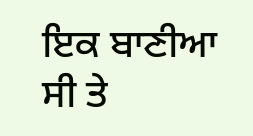ਇਕ ਬਾਣੀਆ ਸੀ ਤੇ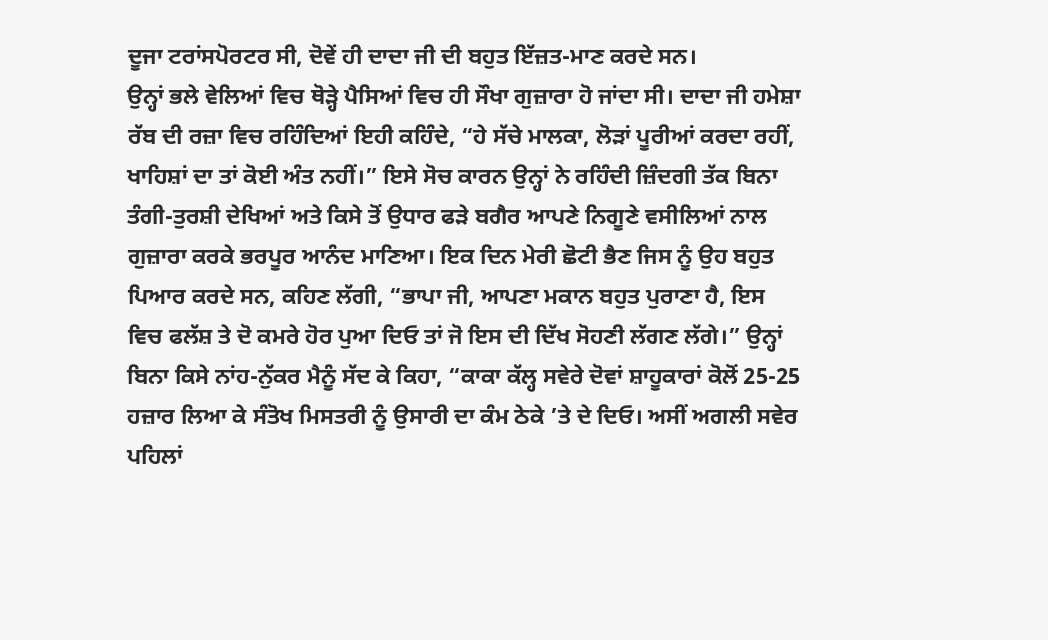ਦੂਜਾ ਟਰਾਂਸਪੋਰਟਰ ਸੀ, ਦੋਵੇਂ ਹੀ ਦਾਦਾ ਜੀ ਦੀ ਬਹੁਤ ਇੱਜ਼ਤ-ਮਾਣ ਕਰਦੇ ਸਨ।
ਉਨ੍ਹਾਂ ਭਲੇ ਵੇਲਿਆਂ ਵਿਚ ਥੋੜ੍ਹੇ ਪੈਸਿਆਂ ਵਿਚ ਹੀ ਸੌਖਾ ਗੁਜ਼ਾਰਾ ਹੋ ਜਾਂਦਾ ਸੀ। ਦਾਦਾ ਜੀ ਹਮੇਸ਼ਾ ਰੱਬ ਦੀ ਰਜ਼ਾ ਵਿਚ ਰਹਿੰਦਿਆਂ ਇਹੀ ਕਹਿੰਦੇ, “ਹੇ ਸੱਚੇ ਮਾਲਕਾ, ਲੋੜਾਂ ਪੂਰੀਆਂ ਕਰਦਾ ਰਹੀਂ, ਖਾਹਿਸ਼ਾਂ ਦਾ ਤਾਂ ਕੋਈ ਅੰਤ ਨਹੀਂ।” ਇਸੇ ਸੋਚ ਕਾਰਨ ਉਨ੍ਹਾਂ ਨੇ ਰਹਿੰਦੀ ਜ਼ਿੰਦਗੀ ਤੱਕ ਬਿਨਾ ਤੰਗੀ-ਤੁਰਸ਼ੀ ਦੇਖਿਆਂ ਅਤੇ ਕਿਸੇ ਤੋਂ ਉਧਾਰ ਫੜੇ ਬਗੈਰ ਆਪਣੇ ਨਿਗੂਣੇ ਵਸੀਲਿਆਂ ਨਾਲ ਗੁਜ਼ਾਰਾ ਕਰਕੇ ਭਰਪੂਰ ਆਨੰਦ ਮਾਣਿਆ। ਇਕ ਦਿਨ ਮੇਰੀ ਛੋਟੀ ਭੈਣ ਜਿਸ ਨੂੰ ਉਹ ਬਹੁਤ ਪਿਆਰ ਕਰਦੇ ਸਨ, ਕਹਿਣ ਲੱਗੀ, “ਭਾਪਾ ਜੀ, ਆਪਣਾ ਮਕਾਨ ਬਹੁਤ ਪੁਰਾਣਾ ਹੈ, ਇਸ ਵਿਚ ਫਲੱਸ਼ ਤੇ ਦੋ ਕਮਰੇ ਹੋਰ ਪੁਆ ਦਿਓ ਤਾਂ ਜੋ ਇਸ ਦੀ ਦਿੱਖ ਸੋਹਣੀ ਲੱਗਣ ਲੱਗੇ।” ਉਨ੍ਹਾਂ ਬਿਨਾ ਕਿਸੇ ਨਾਂਹ-ਨੁੱਕਰ ਮੈਨੂੰ ਸੱਦ ਕੇ ਕਿਹਾ, “ਕਾਕਾ ਕੱਲ੍ਹ ਸਵੇਰੇ ਦੋਵਾਂ ਸ਼ਾਹੂਕਾਰਾਂ ਕੋਲੋਂ 25-25 ਹਜ਼ਾਰ ਲਿਆ ਕੇ ਸੰਤੋਖ ਮਿਸਤਰੀ ਨੂੰ ਉਸਾਰੀ ਦਾ ਕੰਮ ਠੇਕੇ ’ਤੇ ਦੇ ਦਿਓ। ਅਸੀਂ ਅਗਲੀ ਸਵੇਰ ਪਹਿਲਾਂ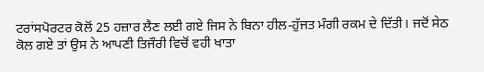ਟਰਾਂਸਪੋਰਟਰ ਕੋਲੋਂ 25 ਹਜ਼ਾਰ ਲੈਣ ਲਈ ਗਏ ਜਿਸ ਨੇ ਬਿਨਾ ਹੀਲ-ਹੁੱਜਤ ਮੰਗੀ ਰਕਮ ਦੇ ਦਿੱਤੀ। ਜਦੋਂ ਸੇਠ ਕੋਲ ਗਏ ਤਾਂ ਉਸ ਨੇ ਆਪਣੀ ਤਿਜੌਰੀ ਵਿਚੋਂ ਵਹੀ ਖਾਤਾ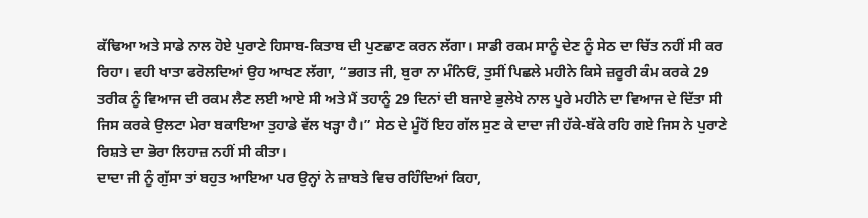ਕੱਢਿਆ ਅਤੇ ਸਾਡੇ ਨਾਲ ਹੋਏ ਪੁਰਾਣੇ ਹਿਸਾਬ-ਕਿਤਾਬ ਦੀ ਪੁਣਛਾਣ ਕਰਨ ਲੱਗਾ। ਸਾਡੀ ਰਕਮ ਸਾਨੂੰ ਦੇਣ ਨੂੰ ਸੇਠ ਦਾ ਚਿੱਤ ਨਹੀਂ ਸੀ ਕਰ ਰਿਹਾ। ਵਹੀ ਖਾਤਾ ਫਰੋਲਦਿਆਂ ਉਹ ਆਖਣ ਲੱਗਾ, “ਭਗਤ ਜੀ, ਬੁਰਾ ਨਾ ਮੰਨਿਓਂ, ਤੁਸੀਂ ਪਿਛਲੇ ਮਹੀਨੇ ਕਿਸੇ ਜ਼ਰੂਰੀ ਕੰਮ ਕਰਕੇ 29 ਤਰੀਕ ਨੂੰ ਵਿਆਜ ਦੀ ਰਕਮ ਲੈਣ ਲਈ ਆਏ ਸੀ ਅਤੇ ਮੈਂ ਤਹਾਨੂੰ 29 ਦਿਨਾਂ ਦੀ ਬਜਾਏ ਭੁਲੇਖੇ ਨਾਲ ਪੂਰੇ ਮਹੀਨੇ ਦਾ ਵਿਆਜ ਦੇ ਦਿੱਤਾ ਸੀ ਜਿਸ ਕਰਕੇ ਉਲਟਾ ਮੇਰਾ ਬਕਾਇਆ ਤੁਹਾਡੇ ਵੱਲ ਖੜ੍ਹਾ ਹੈ।” ਸੇਠ ਦੇ ਮੂੰਹੋਂ ਇਹ ਗੱਲ ਸੁਣ ਕੇ ਦਾਦਾ ਜੀ ਹੱਕੇ-ਬੱਕੇ ਰਹਿ ਗਏ ਜਿਸ ਨੇ ਪੁਰਾਣੇ ਰਿਸ਼ਤੇ ਦਾ ਭੋਰਾ ਲਿਹਾਜ਼ ਨਹੀਂ ਸੀ ਕੀਤਾ।
ਦਾਦਾ ਜੀ ਨੂੰ ਗੁੱਸਾ ਤਾਂ ਬਹੁਤ ਆਇਆ ਪਰ ਉਨ੍ਹਾਂ ਨੇ ਜ਼ਾਬਤੇ ਵਿਚ ਰਹਿੰਦਿਆਂ ਕਿਹਾ,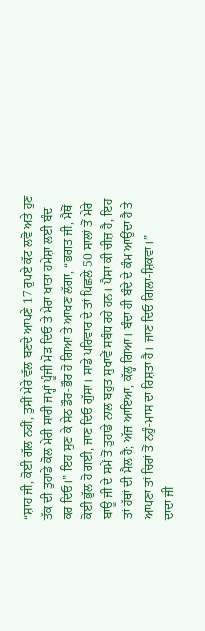“ਸ਼ਾਹ ਜੀ, ਕੋਈ ਗੱਲ ਨਹੀਂ, ਤੁਸੀਂ ਮੇਰੇ ਵੱਲ ਬਣਦੇ ਆਪਣੇ 17 ਰੁਪਏ ਕੱਟ ਲਵੋ ਅਤੇ ਹੁਣ ਤੱਕ ਦੀ ਤੁਹਾਡੇ ਕੋਲ ਮੇਰੀ ਸਾਰੀ ਜਮ੍ਹਾਂ ਪੂੰਜੀ ਮੋੜ ਦਿਓ ਤੇ ਮੇਰਾ ਖਾਤਾ ਹਮੇਸ਼ਾ ਲਈ ਬੰਦ ਕਰ ਦਿਓ।” ਇਹ ਸੁਣ ਕੇ ਸੇਠ ਡੌਰ-ਭੌਰ ਹੋ ਗਿਆ ਤੇ ਆਖਣ ਲੱਗਾ, “ਭਗਤ ਜੀ, ਮੈਥੋਂ ਕੋਈ ਭੁੱਲ ਹੋ ਗਈ, ਜਾਣ ਦਿਓ ਗੁੱਸਾ। ਸਾਡੇ ਪਰਿਵਾਰ ਦੇ ਤਾਂ ਪਿਛਲੇ 50 ਸਾਲਾਂ ਤੋਂ ਮੇਰੇ ਬਾਊ ਜੀ ਦੇ ਸਮੇਂ ਤੋਂ ਤੁਹਾਡੇ ਨਾਲ ਬਹੁਤ ਸੁਖਾਵੇਂ ਸਬੰਧ ਰਹੇ ਹਨ। ਪੈਸਾ ਕੀ ਚੀਜ਼ ਹੈ, ਇਹ ਤਾਂ ਹੱਥਾਂ ਦੀ ਮੈਲ ਹੈ; ਅੱਜ ਆਇਆ, ਕੱਲ੍ਹ ਗਿਆ। ਬੰਦਾ ਹੀ ਬੰਦੇ ਦੇ ਕੰਮ ਆਉਂਦਾ ਹੈ ਤੇ ਆਪਣਾ ਤਾਂ ਚਿਰਾਂ ਤੋਂ ਨਹੁੰ-ਮਾਸ ਦਾ ਰਿਸ਼ਤਾ ਹੈ। ਜਾਣ ਦਿਓ ਗਿਲਾ-ਸ਼ਿਕਵਾ।”
ਦਾਦਾ ਜੀ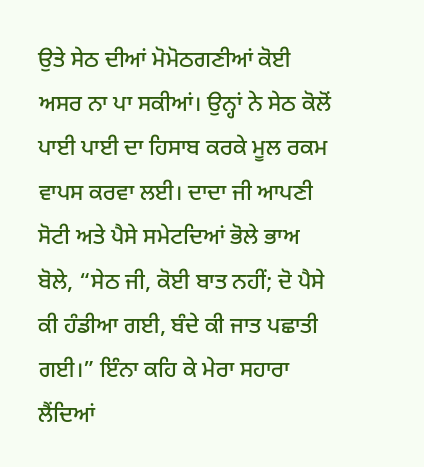ਉਤੇ ਸੇਠ ਦੀਆਂ ਮੋਮੋਠਗਣੀਆਂ ਕੋਈ ਅਸਰ ਨਾ ਪਾ ਸਕੀਆਂ। ਉਨ੍ਹਾਂ ਨੇ ਸੇਠ ਕੋਲੋਂ ਪਾਈ ਪਾਈ ਦਾ ਹਿਸਾਬ ਕਰਕੇ ਮੂਲ ਰਕਮ ਵਾਪਸ ਕਰਵਾ ਲਈ। ਦਾਦਾ ਜੀ ਆਪਣੀ ਸੋਟੀ ਅਤੇ ਪੈਸੇ ਸਮੇਟਦਿਆਂ ਭੋਲੇ ਭਾਅ ਬੋਲੇ, “ਸੇਠ ਜੀ, ਕੋਈ ਬਾਤ ਨਹੀਂ; ਦੋ ਪੈਸੇ ਕੀ ਹੰਡੀਆ ਗਈ, ਬੰਦੇ ਕੀ ਜਾਤ ਪਛਾਤੀ ਗਈ।” ਇੰਨਾ ਕਹਿ ਕੇ ਮੇਰਾ ਸਹਾਰਾ ਲੈਂਦਿਆਂ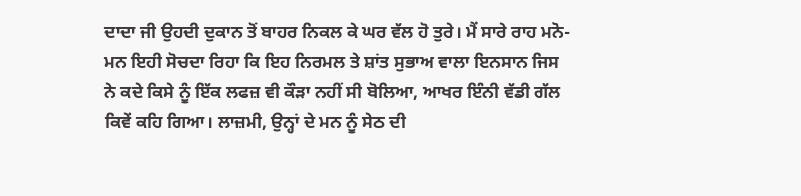ਦਾਦਾ ਜੀ ਉਹਦੀ ਦੁਕਾਨ ਤੋਂ ਬਾਹਰ ਨਿਕਲ ਕੇ ਘਰ ਵੱਲ ਹੋ ਤੁਰੇ। ਮੈਂ ਸਾਰੇ ਰਾਹ ਮਨੋ-ਮਨ ਇਹੀ ਸੋਚਦਾ ਰਿਹਾ ਕਿ ਇਹ ਨਿਰਮਲ ਤੇ ਸ਼ਾਂਤ ਸੁਭਾਅ ਵਾਲਾ ਇਨਸਾਨ ਜਿਸ ਨੇ ਕਦੇ ਕਿਸੇ ਨੂੰ ਇੱਕ ਲਫਜ਼ ਵੀ ਕੌੜਾ ਨਹੀਂ ਸੀ ਬੋਲਿਆ, ਆਖਰ ਇੰਨੀ ਵੱਡੀ ਗੱਲ ਕਿਵੇਂ ਕਹਿ ਗਿਆ। ਲਾਜ਼ਮੀ, ਉਨ੍ਹਾਂ ਦੇ ਮਨ ਨੂੰ ਸੇਠ ਦੀ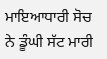ਮਾਇਆਧਾਰੀ ਸੋਚ ਨੇ ਡੂੰਘੀ ਸੱਟ ਮਾਰੀ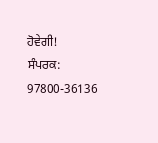ਹੋਵੇਗੀ!
ਸੰਪਰਕ: 97800-36136